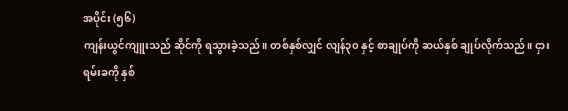အပိုင်း (၅၆)
ကျန်းယွင်ကျူးသည် ဆိုင်ကို ရသွားခဲ့သည်။ တစ်နှစ်လျှင် လျန်၃၀ နှင့် စာချုပ်ကို ဆယ်နှစ် ချုပ်လိုက်သည်။ ငှားရမ်းခကို နှစ်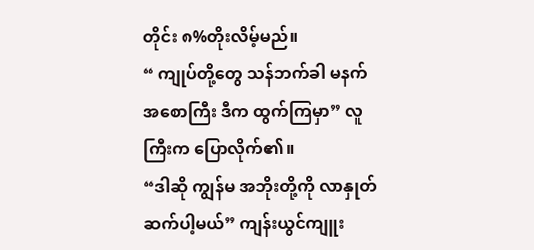တိုင်း ၈%တိုးလိမ့်မည်။
“ ကျုပ်တို့တွေ သန်ဘက်ခါ မနက် အစောကြီး ဒီက ထွက်ကြမှာ” လူကြီးက ပြောလိုက်၏။
“ဒါဆို ကျွန်မ အဘိုးတို့ကို လာနှုတ်ဆက်ပါ့မယ်” ကျန်းယွင်ကျူး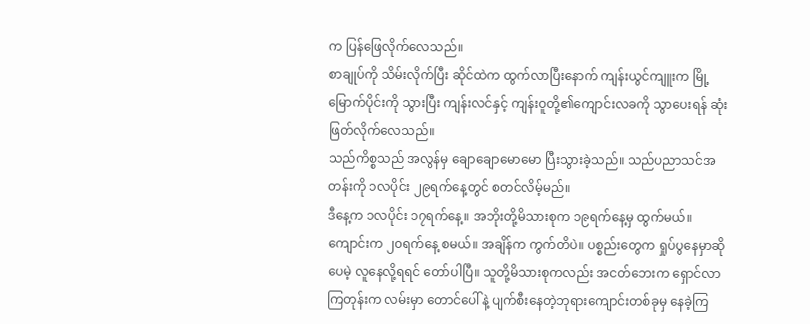က ပြန်ဖြေလိုက်လေသည်။
စာချုပ်ကို သိမ်းလိုက်ပြီး ဆိုင်ထဲက ထွက်လာပြီးနောက် ကျန်းယွင်ကျူးက မြို့မြောက်ပိုင်းကို သွားပြီး ကျန်းလင်နှင့် ကျန်းဝူတို့၏ကျောင်းလခကို သွာပေးရန် ဆုံးဖြတ်လိုက်လေသည်။
သည်ကိစ္စသည် အလွန်မှ ချောချောမောမော ပြီးသွားခဲ့သည်။ သည်ပညာသင်အတန်းကို ၁လပိုင်း ၂၉ရက်နေ့တွင် စတင်လိမ့်မည်။
ဒီနေ့က ၁လပိုင်း ၁၇ရက်နေ့။ အဘိုးတို့မိသားစုက ၁၉ရက်နေ့မှ ထွက်မယ်။ ကျောင်းက ၂၀ရက်နေ့ စမယ်။ အချိန်က ကွက်တိပဲ။ ပစ္စည်းတွေက ရှုပ်ပွနေမှာဆိုပေမဲ့ လူနေလို့ရရင် တော်ပါပြီ။ သူတို့မိသားစုကလည်း အငတ်ဘေးက ရှောင်လာကြတုန်းက လမ်းမှာ တောင်ပေါ်နဲ့ ပျက်စီးနေတဲ့ဘုရားကျောင်းတစ်ခုမှ နေခဲ့ကြ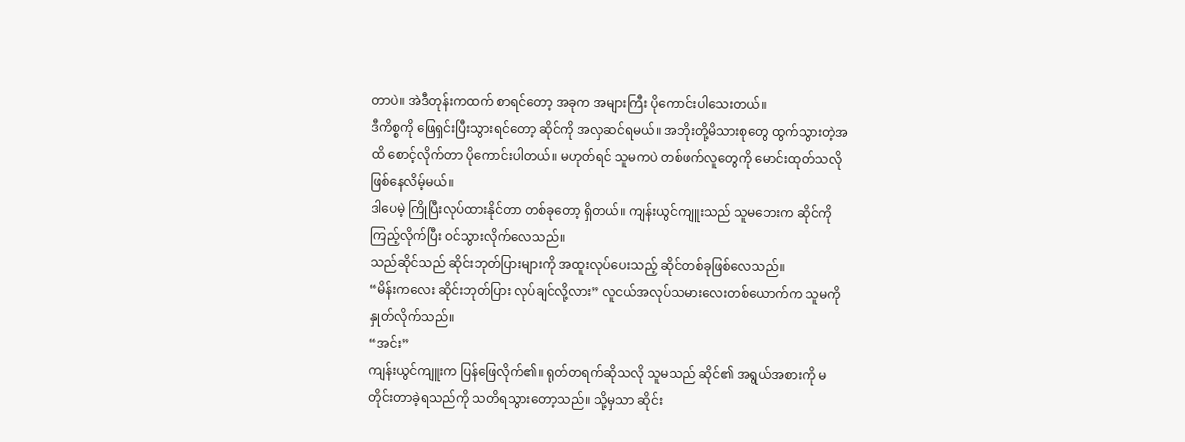တာပဲ။ အဲဒီတုန်းကထက် စာရင်တော့ အခုက အများကြီး ပိုကောင်းပါသေးတယ်။
ဒီကိစ္စကို ဖြေရှင်းပြီးသွားရင်တော့ ဆိုင်ကို အလှဆင်ရမယ်။ အဘိုးတို့မိသားစုတွေ ထွက်သွားတဲ့အထိ စောင့်လိုက်တာ ပိုကောင်းပါတယ်။ မဟုတ်ရင် သူမကပဲ တစ်ဖက်လူတွေကို မောင်းထုတ်သလိုဖြစ်နေလိမ့်မယ်။
ဒါပေမဲ့ ကြိုပြီးလုပ်ထားနိုင်တာ တစ်ခုတော့ ရှိတယ်။ ကျန်းယွင်ကျူးသည် သူမဘေးက ဆိုင်ကို ကြည့်လိုက်ပြီး ဝင်သွားလိုက်လေသည်။
သည်ဆိုင်သည် ဆိုင်းဘုတ်ပြားများကို အထူးလုပ်ပေးသည့် ဆိုင်တစ်ခုဖြစ်လေသည်။
“မိန်းကလေး ဆိုင်းဘုတ်ပြား လုပ်ချင်လို့လား” လူငယ်အလုပ်သမားလေးတစ်ယောက်က သူမကို နှုတ်လိုက်သည်။
“အင်း”
ကျန်းယွင်ကျူးက ပြန်ဖြေလိုက်၏။ ရုတ်တရက်ဆိုသလို သူမသည် ဆိုင်၏ အရွယ်အစားကို မတိုင်းတာခဲ့ရသည်ကို သတိရသွားတော့သည်။ သို့မှသာ ဆိုင်း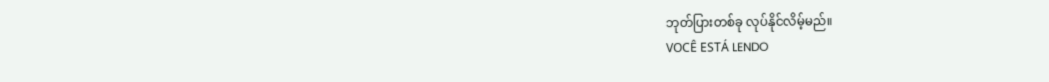ဘုတ်ပြားတစ်ခု လုပ်နိုင်လိမ့်မည်။
VOCÊ ESTÁ LENDO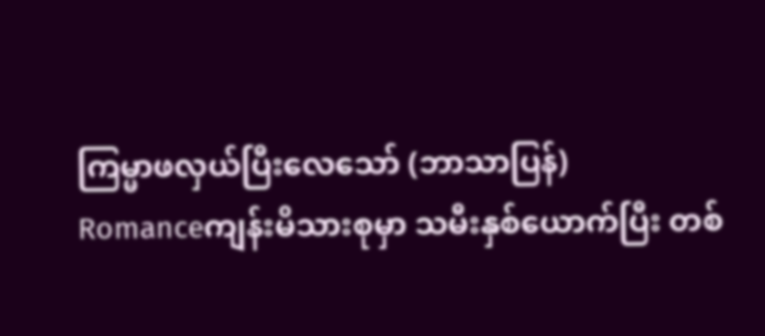ကြမ္မာဖလှယ်ပြီးလေသော် (ဘာသာပြန်)
Romanceကျန်းမိသားစုမှာ သမီးနှစ်ယောက်ပြီး တစ်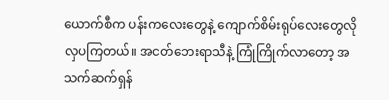ယောက်စီက ပန်းကလေးတွေနဲ့ ကျောက်စိမ်းရုပ်လေးတွေလို လှပကြတယ်။ အငတ်ဘေးရာသီနဲ့ ကြုံကြိုက်လာတော့ အသက်ဆက်ရှန်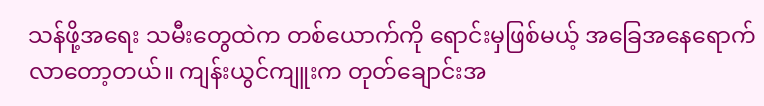သန်ဖို့အရေး သမီးတွေထဲက တစ်ယောက်ကို ရောင်းမှဖြစ်မယ့် အခြေအနေရောက်လာတော့တယ်။ ကျန်းယွင်ကျူးက တုတ်ချောင်းအ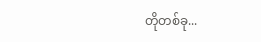တိုတစ်ခု...